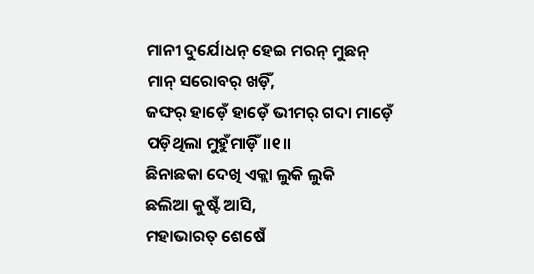ମାନୀ ଦୁର୍ଯୋଧନ୍ ହେଇ ମରନ୍ ମୁଛନ୍
ମାନ୍ ସରୋବର୍ ଖଡ଼ିଁ,
ଜଙ୍ଘର୍ ହାଡ଼େଁ ହାଡ଼େଁ ଭୀମର୍ ଗଦା ମାଡ଼େଁ
ପଡ଼ିଥିଲା ମୁହୁଁମାଡ଼ିଁ॥୧॥
ଛିନାଛକା ଦେଖି ଏକ୍ଲା ଲୁକି ଲୁକି
ଛଲିଆ କୁଷ୍ଟଁ ଆସି,
ମହାଭାରତ୍ ଶେଷେଁ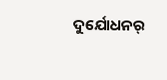ଦୁର୍ଯୋଧନର୍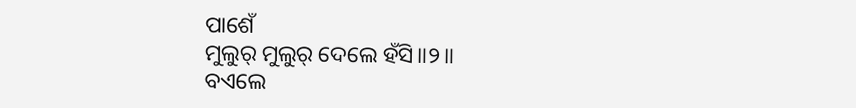ପାଶେଁ
ମୁଲୁର୍ ମୁଲୁର୍ ଦେଲେ ହଁସି॥୨॥
ବଏଲେ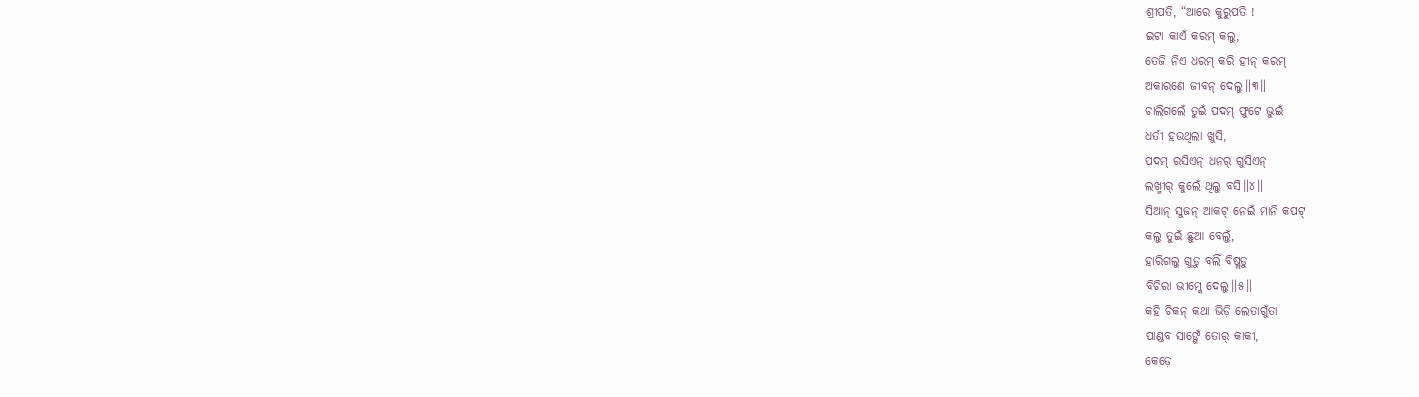ଶ୍ରୀପତି, “ଆରେ କୁରୁପତି !
ଇଟା କାଏଁ କରମ୍ କଲୁ,
ତେଜି ନିଏ ଧରମ୍ କରି ହୀନ୍ କରମ୍
ଅକାରଣେ ଜୀବନ୍ ଦେଲୁ॥୩॥
ଚାଲିଗଲେଁ ତୁଇଁ ପଦମ୍ ଫୁଟେ ଭୁଇଁ
ଧର୍ତୀ ହଉଥିଲା ଖୁସି,
ପଦମ୍ ରସିଏନ୍ ଧନର୍ ଗୁସିଏନ୍
ଲଖ୍ମୀର୍ କୁଲେଁ ଥିଲୁ ବସି॥୪॥
ସିଆନ୍ ସୁଜନ୍ ଆକଟ୍ ନେଇଁ ମାନି କପଟ୍
କଲୁ ତୁଇଁ ଛୁଆ ବେଲୁଁ,
ହାରିଗଲୁ ଗୁଡ଼ୁ ବଲିଁ ବିଷ୍ଲଡ଼ୁ
ବିଚିରା ଭୀମ୍କେ ଦେଲୁ॥୫॥
କହି ଚିକନ୍ କଥା ଭିଡ଼ି ଲେତାଗୁଁତା
ପାଣ୍ଡବ ସାଙ୍ଗେଁ ତୋର୍ କାକୀ,
କେଡ଼େ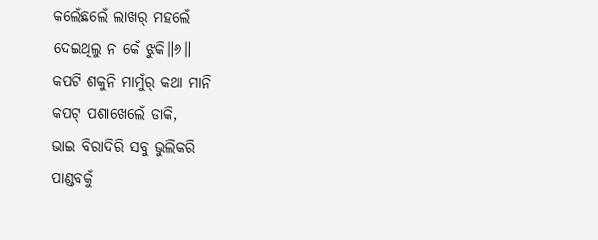କଲେଁଛଲେଁ ଲାଖର୍ ମହଲେଁ
ଦେଇଥିଲୁ ନ କେଁ ଝୁକି॥୬॥
କପଟି ଶକୁନି ମାମୁଁର୍ କଥା ମାନି
କପଟ୍ ପଶାଖେଲେଁ ଡାକି,
ଭାଇ ବିରାଦିରି ସବୁ ଭୁଲିକରି
ପାଣ୍ଡବକୁଁ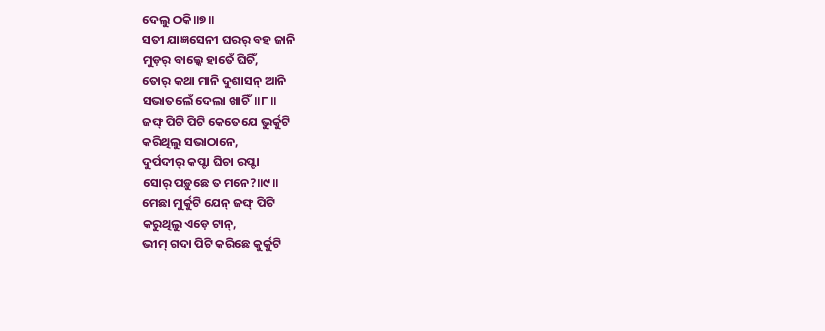ଦେଲୁ ଠକି॥୭॥
ସତୀ ଯାଜ୍ଞସେନୀ ଘରର୍ ବହ ଜାନି
ମୁଡ଼ର୍ ବାଲ୍କେ ହାତେଁ ଘିଚିଁ,
ତୋର୍ କଥା ମାନି ଦୁଶାସନ୍ ଆନି
ସଭାତଲେଁ ଦେଲା ଖାଚିଁ॥୮॥
ଜଙ୍ଘ୍ ପିଟି ପିଟି କେତେଯେ ଭୁର୍କୁଟି
କରିଥିଲୁ ସଭାଠାନେ,
ଦୁର୍ପଦୀର୍ କପ୍ଟା ଘିଚା ରପ୍ଟା
ସୋର୍ ପଡ଼ୁଛେ ତ ମନେ?॥୯॥
ମେଛା ମୁର୍କୁଟି ଯେନ୍ ଜଙ୍ଘ୍ ପିଟି
କରୁଥିଲୁ ଏଡ଼େ ଟାନ୍,
ଭୀମ୍ ଗଦା ପିଟି କରିଛେ କୁର୍କୁଟି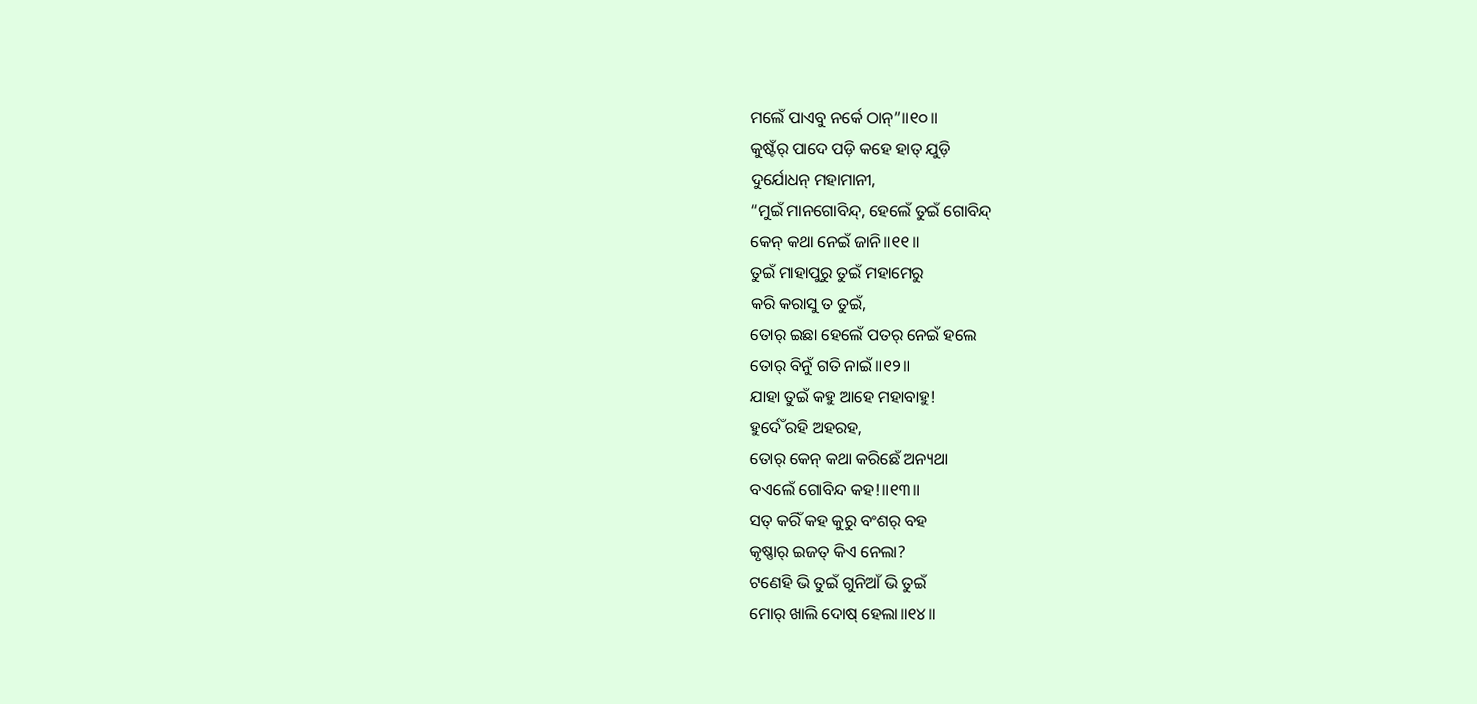ମଲେଁ ପାଏବୁ ନର୍କେ ଠାନ୍”॥୧୦॥
କୁଷ୍ଟଁର୍ ପାଦେ ପଡ଼ି କହେ ହାତ୍ ଯୁଡ଼ି
ଦୁର୍ଯୋଧନ୍ ମହାମାନୀ,
“ମୁଇଁ ମାନଗୋବିନ୍ଦ୍, ହେଲେଁ ତୁଇଁ ଗୋବିନ୍ଦ୍
କେନ୍ କଥା ନେଇଁ ଜାନି॥୧୧॥
ତୁଇଁ ମାହାପୁରୁ ତୁଇଁ ମହାମେରୁ
କରି କରାସୁ ତ ତୁଇଁ,
ତୋର୍ ଇଛା ହେଲେଁ ପତର୍ ନେଇଁ ହଲେ
ତୋର୍ ବିନୁଁ ଗତି ନାଇଁ॥୧୨॥
ଯାହା ତୁଇଁ କହୁ ଆହେ ମହାବାହୁ!
ହୁର୍ଦେଁ ରହି ଅହରହ,
ତୋର୍ କେନ୍ କଥା କରିଛେଁ ଅନ୍ୟଥା
ବଏଲେଁ ଗୋବିନ୍ଦ କହ!॥୧୩॥
ସତ୍ କରିଁ କହ କୁରୁ ବଂଶର୍ ବହ
କୃଷ୍ଣାର୍ ଇଜତ୍ କିଏ ନେଲା?
ଟଣେହି ଭି ତୁଇଁ ଗୁନିଆଁ ଭି ତୁଇଁ
ମୋର୍ ଖାଲି ଦୋଷ୍ ହେଲା॥୧୪॥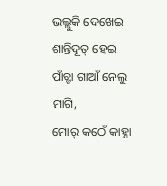ଭଲ୍ଲୁକି ଦେଖେଇ ଶାନ୍ତିଦୂତ୍ ହେଇ
ପାଁଚ୍ଟା ଗାଆଁ ନେଲୁ ମାଗି,
ମୋର୍ କଠେଁ କାହ୍ନା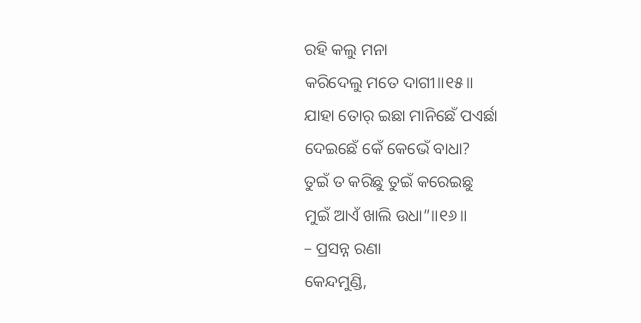ରହି କଲୁ ମନା
କରିଦେଲୁ ମତେ ଦାଗୀ॥୧୫॥
ଯାହା ତୋର୍ ଇଛା ମାନିଛେଁ ପଏର୍ଛା
ଦେଇଛେଁ କେଁ କେଭେଁ ବାଧା?
ତୁଇଁ ତ କରିଛୁ ତୁଇଁ କରେଇଛୁ
ମୁଇଁ ଆଏଁ ଖାଲି ଉଧା”॥୧୬॥
– ପ୍ରସନ୍ନ ରଣା
କେନ୍ଦମୁଣ୍ଡି,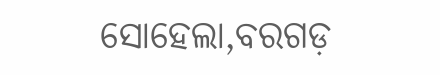ସୋହେଲା,ବରଗଡ଼